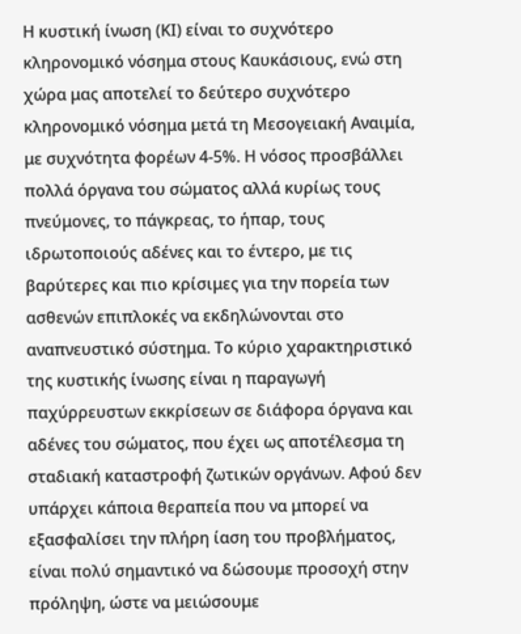Η κυστική ίνωση (ΚΙ) είναι το συχνότερο κληρονομικό νόσημα στους Kαυκάσιους, ενώ στη χώρα μας αποτελεί το δεύτερο συχνότερο κληρονομικό νόσημα μετά τη Μεσογειακή Αναιμία, με συχνότητα φορέων 4-5%. Η νόσος προσβάλλει πολλά όργανα του σώματος αλλά κυρίως τους πνεύμονες, το πάγκρεας, το ήπαρ, τους ιδρωτοποιούς αδένες και το έντερο, με τις βαρύτερες και πιο κρίσιμες για την πορεία των ασθενών επιπλοκές να εκδηλώνονται στο αναπνευστικό σύστημα. Το κύριο χαρακτηριστικό της κυστικής ίνωσης είναι η παραγωγή παχύρρευστων εκκρίσεων σε διάφορα όργανα και αδένες του σώματος, που έχει ως αποτέλεσμα τη σταδιακή καταστροφή ζωτικών οργάνων. Αφού δεν υπάρχει κάποια θεραπεία που να μπορεί να εξασφαλίσει την πλήρη ίαση του προβλήματος, είναι πολύ σημαντικό να δώσουμε προσοχή στην πρόληψη, ώστε να μειώσουμε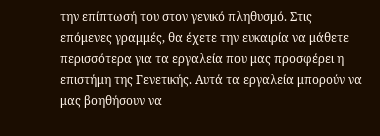την επίπτωσή του στον γενικό πληθυσμό. Στις επόμενες γραμμές, θα έχετε την ευκαιρία να μάθετε περισσότερα για τα εργαλεία που μας προσφέρει η επιστήμη της Γενετικής. Αυτά τα εργαλεία μπορούν να μας βοηθήσουν να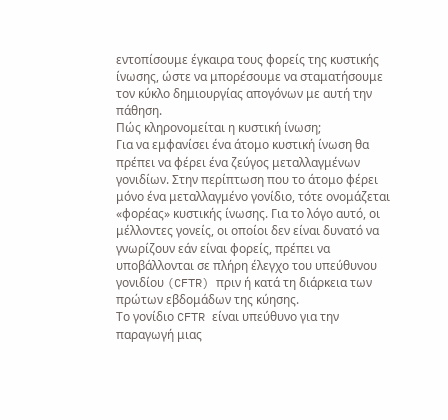εντοπίσουμε έγκαιρα τους φορείς της κυστικής ίνωσης, ώστε να μπορέσουμε να σταματήσουμε τον κύκλο δημιουργίας απογόνων με αυτή την πάθηση.
Πώς κληρονομείται η κυστική ίνωση;
Για να εμφανίσει ένα άτομο κυστική ίνωση θα πρέπει να φέρει ένα ζεύγος μεταλλαγμένων γονιδίων. Στην περίπτωση που το άτομο φέρει μόνο ένα μεταλλαγμένο γονίδιο, τότε ονομάζεται «φορέας» κυστικής ίνωσης. Για το λόγο αυτό, οι μέλλοντες γονείς, οι οποίοι δεν είναι δυνατό να γνωρίζουν εάν είναι φορείς, πρέπει να υποβάλλονται σε πλήρη έλεγχο του υπεύθυνου γονιδίου (CFTR) πριν ή κατά τη διάρκεια των πρώτων εβδομάδων της κύησης.
Το γονίδιο CFTR είναι υπεύθυνο για την παραγωγή μιας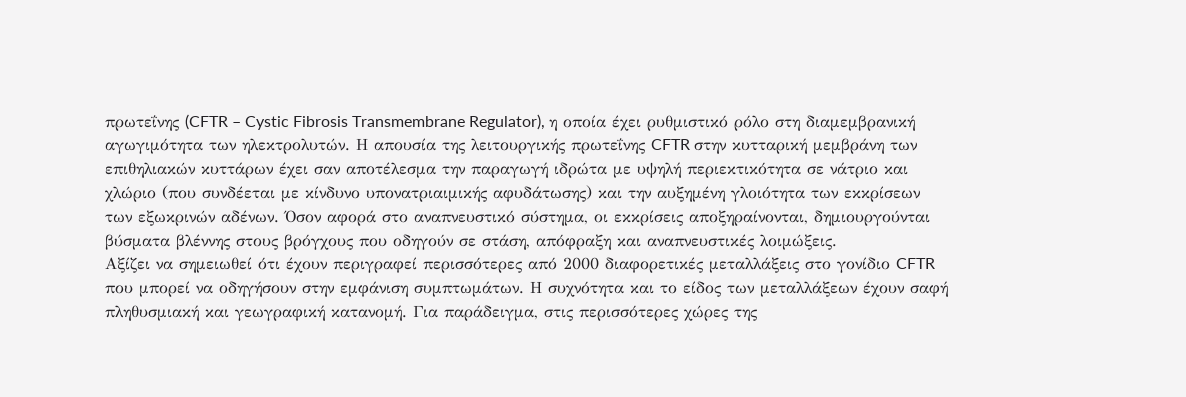πρωτεΐνης (CFTR – Cystic Fibrosis Transmembrane Regulator), η οποία έχει ρυθμιστικό ρόλο στη διαμεμβρανική αγωγιμότητα των ηλεκτρολυτών. Η απουσία της λειτουργικής πρωτεΐνης CFTR στην κυτταρική μεμβράνη των επιθηλιακών κυττάρων έχει σαν αποτέλεσμα την παραγωγή ιδρώτα με υψηλή περιεκτικότητα σε νάτριο και χλώριο (που συνδέεται με κίνδυνο υπονατριαιμικής αφυδάτωσης) και την αυξημένη γλοιότητα των εκκρίσεων των εξωκρινών αδένων. Όσον αφορά στο αναπνευστικό σύστημα, οι εκκρίσεις αποξηραίνονται, δημιουργούνται βύσματα βλέννης στους βρόγχους που οδηγούν σε στάση, απόφραξη και αναπνευστικές λοιμώξεις.
Αξίζει να σημειωθεί ότι έχουν περιγραφεί περισσότερες από 2000 διαφορετικές μεταλλάξεις στο γονίδιο CFTR που μπορεί να οδηγήσουν στην εμφάνιση συμπτωμάτων. Η συχνότητα και το είδος των μεταλλάξεων έχουν σαφή πληθυσμιακή και γεωγραφική κατανομή. Για παράδειγμα, στις περισσότερες χώρες της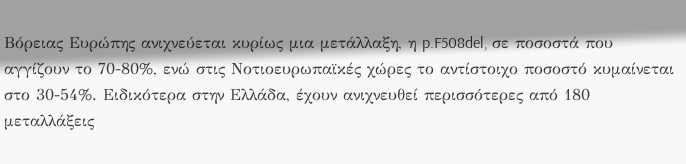Βόρειας Ευρώπης ανιχνεύεται κυρίως μια μετάλλαξη, η p.F508del, σε ποσοστά που αγγίζουν το 70-80%, ενώ στις Νοτιοευρωπαϊκές χώρες το αντίστοιχο ποσοστό κυμαίνεται στο 30-54%. Ειδικότερα στην Ελλάδα, έχουν ανιχνευθεί περισσότερες από 180 μεταλλάξεις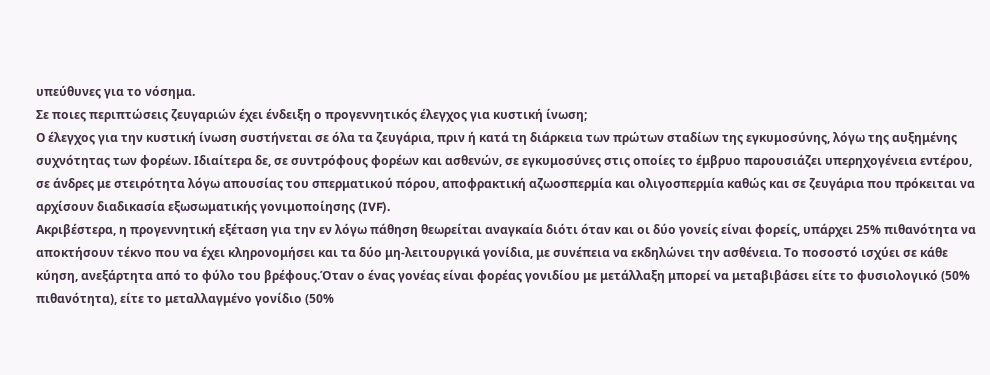υπεύθυνες για το νόσημα.
Σε ποιες περιπτώσεις ζευγαριών έχει ένδειξη ο προγεννητικός έλεγχος για κυστική ίνωση;
Ο έλεγχος για την κυστική ίνωση συστήνεται σε όλα τα ζευγάρια, πριν ή κατά τη διάρκεια των πρώτων σταδίων της εγκυμοσύνης, λόγω της αυξημένης συχνότητας των φορέων. Ιδιαίτερα δε, σε συντρόφους φορέων και ασθενών, σε εγκυμοσύνες στις οποίες το έμβρυο παρουσιάζει υπερηχογένεια εντέρου, σε άνδρες με στειρότητα λόγω απουσίας του σπερματικού πόρου, αποφρακτική αζωοσπερμία και ολιγοσπερμία καθώς και σε ζευγάρια που πρόκειται να αρχίσουν διαδικασία εξωσωματικής γονιμοποίησης (IVF).
Ακριβέστερα, η προγεννητική εξέταση για την εν λόγω πάθηση θεωρείται αναγκαία διότι όταν και οι δύο γονείς είναι φορείς, υπάρχει 25% πιθανότητα να αποκτήσουν τέκνο που να έχει κληρονομήσει και τα δύο μη-λειτουργικά γονίδια, με συνέπεια να εκδηλώνει την ασθένεια. Το ποσοστό ισχύει σε κάθε κύηση, ανεξάρτητα από το φύλο του βρέφους.Όταν ο ένας γονέας είναι φορέας γονιδίου με μετάλλαξη μπορεί να μεταβιβάσει είτε το φυσιολογικό (50% πιθανότητα), είτε το μεταλλαγμένο γονίδιο (50%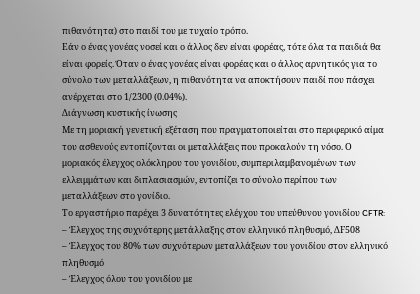πιθανότητα) στο παιδί του με τυχαίο τρόπο.
Εάν ο ένας γονέας νοσεί και ο άλλος δεν είναι φορέας, τότε όλα τα παιδιά θα είναι φορείς. Όταν ο ένας γονέας είναι φορέας και ο άλλος αρνητικός για το σύνολο των μεταλλάξεων, η πιθανότητα να αποκτήσουν παιδί που πάσχει ανέρχεται στο 1/2300 (0.04%).
Διάγνωση κυστικής ίνωσης
Με τη μοριακή γενετική εξέταση που πραγματοποιείται στο περιφερικό αίμα του ασθενούς εντοπίζονται οι μεταλλάξεις που προκαλούν τη νόσο. Ο μοριακός έλεγχος ολόκληρου του γονιδίου, συμπεριλαμβανομένων των ελλειμμάτων και διπλασιασμών, εντοπίζει το σύνολο περίπου των μεταλλάξεων στο γονίδιο.
Το εργαστήριο παρέχει 3 δυνατότητες ελέγχου του υπεύθυνου γονιδίου CFTR:
– Έλεγχος της συχνότερης μετάλλαξης στον ελληνικό πληθυσμό, ΔF508
– Έλεγχος του 80% των συχνότερων μεταλλάξεων του γονιδίου στον ελληνικό πληθυσμό
– Έλεγχος όλου του γονιδίου με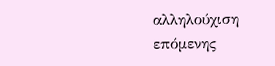αλληλούχιση επόμενης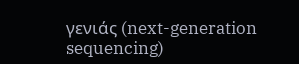γενιάς (next-generation sequencing)